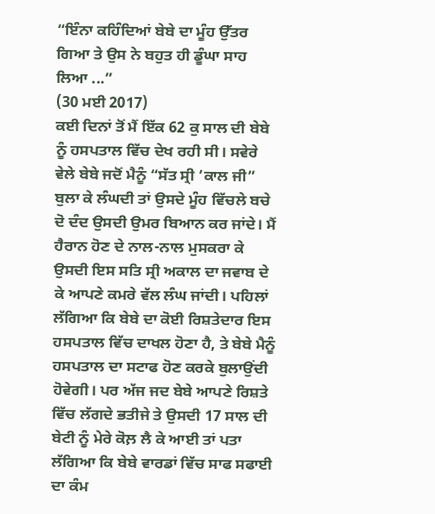“ਇੰਨਾ ਕਹਿੰਦਿਆਂ ਬੇਬੇ ਦਾ ਮੂੰਹ ਉੱਤਰ ਗਿਆ ਤੇ ਉਸ ਨੇ ਬਹੁਤ ਹੀ ਡੂੰਘਾ ਸਾਹ ਲਿਆ ...”
(30 ਮਈ 2017)
ਕਈ ਦਿਨਾਂ ਤੋਂ ਮੈਂ ਇੱਕ 62 ਕੁ ਸਾਲ ਦੀ ਬੇਬੇ ਨੂੰ ਹਸਪਤਾਲ ਵਿੱਚ ਦੇਖ ਰਹੀ ਸੀ। ਸਵੇਰੇ ਵੇਲੇ ਬੇਬੇ ਜਦੋਂ ਮੈਨੂੰ “ਸੱਤ ਸ੍ਰੀ ’ਕਾਲ ਜੀ” ਬੁਲਾ ਕੇ ਲੰਘਦੀ ਤਾਂ ਉਸਦੇ ਮੂੰਹ ਵਿੱਚਲੇ ਬਚੇ ਦੋ ਦੰਦ ਉਸਦੀ ਉਮਰ ਬਿਆਨ ਕਰ ਜਾਂਦੇ। ਮੈਂ ਹੈਰਾਨ ਹੋਣ ਦੇ ਨਾਲ-ਨਾਲ ਮੁਸਕਰਾ ਕੇ ਉਸਦੀ ਇਸ ਸਤਿ ਸ੍ਰੀ ਅਕਾਲ ਦਾ ਜਵਾਬ ਦੇ ਕੇ ਆਪਣੇ ਕਮਰੇ ਵੱਲ ਲੰਘ ਜਾਂਦੀ। ਪਹਿਲਾਂ ਲੱਗਿਆ ਕਿ ਬੇਬੇ ਦਾ ਕੋਈ ਰਿਸ਼ਤੇਦਾਰ ਇਸ ਹਸਪਤਾਲ ਵਿੱਚ ਦਾਖਲ ਹੋਣਾ ਹੈ, ਤੇ ਬੇਬੇ ਮੈਨੂੰ ਹਸਪਤਾਲ ਦਾ ਸਟਾਫ ਹੋਣ ਕਰਕੇ ਬੁਲਾਉਂਦੀ ਹੋਵੇਗੀ। ਪਰ ਅੱਜ ਜਦ ਬੇਬੇ ਆਪਣੇ ਰਿਸ਼ਤੇ ਵਿੱਚ ਲੱਗਦੇ ਭਤੀਜੇ ਤੇ ਉਸਦੀ 17 ਸਾਲ ਦੀ ਬੇਟੀ ਨੂੰ ਮੇਰੇ ਕੋਲ਼ ਲੈ ਕੇ ਆਈ ਤਾਂ ਪਤਾ ਲੱਗਿਆ ਕਿ ਬੇਬੇ ਵਾਰਡਾਂ ਵਿੱਚ ਸਾਫ ਸਫਾਈ ਦਾ ਕੰਮ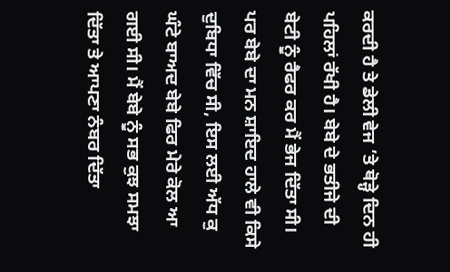ਕਰਦੀ ਹੈ ਤੇ ਡੇਲੀ ਵੇਜ ’ਤੇ ਥੋੜ੍ਹੇ ਦਿਨ ਹੀ ਪਹਿਲਾਂ ਰੱਖੀ ਹੈ। ਬੇਬੇ ਦੇ ਭਤੀਜੇ ਦੀ ਬੇਟੀ ਨੂੰ ਰੈਫਰ ਕਰ ਮੈਂ ਭੇਜ ਦਿੱਤਾ ਸੀ। ਪਰ ਬੇਬੇ ਦਾ ਮਨ ਸ਼ਾਇਦ ਹਾਲੇ ਵੀ ਕਿਸੇ ਦੁਬਿਧਾ ਵਿੱਚ ਸੀ, ਇਸ ਲਈ ਅੱਧ ਕੁ ਘੰਟੇ ਬਾਅਦ ਬੇਬੇ ਫਿਰ ਮੇਰੇ ਕੋਲ ਆ ਗਈ ਸੀ। ਮੈਂ ਬੇਬੇ ਨੂੰ ਸਭ ਕੁਝ ਸਮਝਾ ਦਿੱਤਾ ਤੇ ਆਪਣਾ ਨੰਬਰ ਦਿੱਤਾ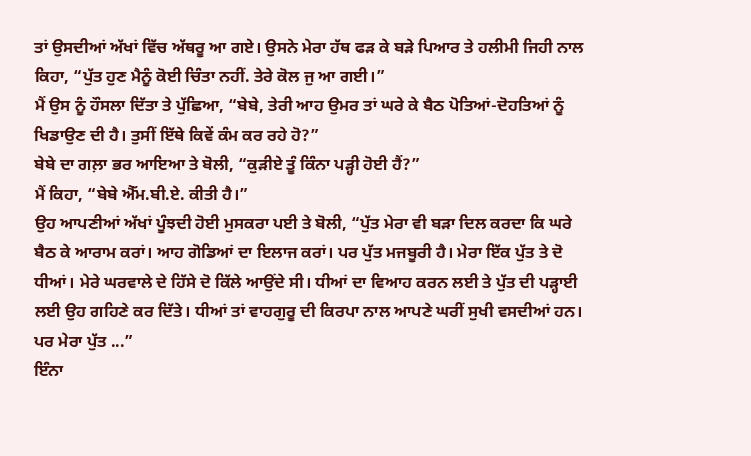ਤਾਂ ਉਸਦੀਆਂ ਅੱਖਾਂ ਵਿੱਚ ਅੱਥਰੂ ਆ ਗਏ। ਉਸਨੇ ਮੇਰਾ ਹੱਥ ਫੜ ਕੇ ਬੜੇ ਪਿਆਰ ਤੇ ਹਲੀਮੀ ਜਿਹੀ ਨਾਲ ਕਿਹਾ, “ਪੁੱਤ ਹੁਣ ਮੈਨੂੰ ਕੋਈ ਚਿੰਤਾ ਨਹੀਂ. ਤੇਰੇ ਕੋਲ ਜੁ ਆ ਗਈ।”
ਮੈਂ ਉਸ ਨੂੰ ਹੌਸਲਾ ਦਿੱਤਾ ਤੇ ਪੁੱਛਿਆ, “ਬੇਬੇ, ਤੇਰੀ ਆਹ ਉਮਰ ਤਾਂ ਘਰੇ ਕੇ ਬੈਠ ਪੋਤਿਆਂ-ਦੋਹਤਿਆਂ ਨੂੰ ਖਿਡਾਉਣ ਦੀ ਹੈ। ਤੁਸੀਂ ਇੱਥੇ ਕਿਵੇਂ ਕੰਮ ਕਰ ਰਹੇ ਹੋ?”
ਬੇਬੇ ਦਾ ਗਲ਼ਾ ਭਰ ਆਇਆ ਤੇ ਬੋਲੀ, “ਕੁੜੀਏ ਤੂੰ ਕਿੰਨਾ ਪੜ੍ਹੀ ਹੋਈ ਹੈਂ?”
ਮੈਂ ਕਿਹਾ, “ਬੇਬੇ ਐੱਮ.ਬੀ.ਏ. ਕੀਤੀ ਹੈ।”
ਉਹ ਆਪਣੀਆਂ ਅੱਖਾਂ ਪੂੰਝਦੀ ਹੋਈ ਮੁਸਕਰਾ ਪਈ ਤੇ ਬੋਲੀ, “ਪੁੱਤ ਮੇਰਾ ਵੀ ਬੜਾ ਦਿਲ ਕਰਦਾ ਕਿ ਘਰੇ ਬੈਠ ਕੇ ਆਰਾਮ ਕਰਾਂ। ਆਹ ਗੋਡਿਆਂ ਦਾ ਇਲਾਜ ਕਰਾਂ। ਪਰ ਪੁੱਤ ਮਜਬੂਰੀ ਹੈ। ਮੇਰਾ ਇੱਕ ਪੁੱਤ ਤੇ ਦੋ ਧੀਆਂ। ਮੇਰੇ ਘਰਵਾਲੇ ਦੇ ਹਿੱਸੇ ਦੋ ਕਿੱਲੇ ਆਉਂਦੇ ਸੀ। ਧੀਆਂ ਦਾ ਵਿਆਹ ਕਰਨ ਲਈ ਤੇ ਪੁੱਤ ਦੀ ਪੜ੍ਹਾਈ ਲਈ ਉਹ ਗਹਿਣੇ ਕਰ ਦਿੱਤੇ। ਧੀਆਂ ਤਾਂ ਵਾਹਗੁਰੂ ਦੀ ਕਿਰਪਾ ਨਾਲ ਆਪਣੇ ਘਰੀਂ ਸੁਖੀ ਵਸਦੀਆਂ ਹਨ। ਪਰ ਮੇਰਾ ਪੁੱਤ ...”
ਇੰਨਾ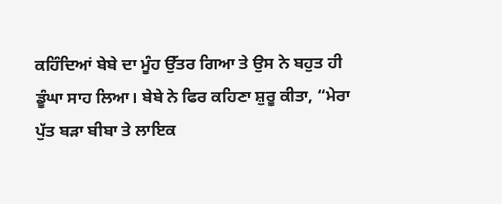ਕਹਿੰਦਿਆਂ ਬੇਬੇ ਦਾ ਮੂੰਹ ਉੱਤਰ ਗਿਆ ਤੇ ਉਸ ਨੇ ਬਹੁਤ ਹੀ ਡੂੰਘਾ ਸਾਹ ਲਿਆ। ਬੇਬੇ ਨੇ ਫਿਰ ਕਹਿਣਾ ਸ਼ੁਰੂ ਕੀਤਾ, “ਮੇਰਾ ਪੁੱਤ ਬੜਾ ਬੀਬਾ ਤੇ ਲਾਇਕ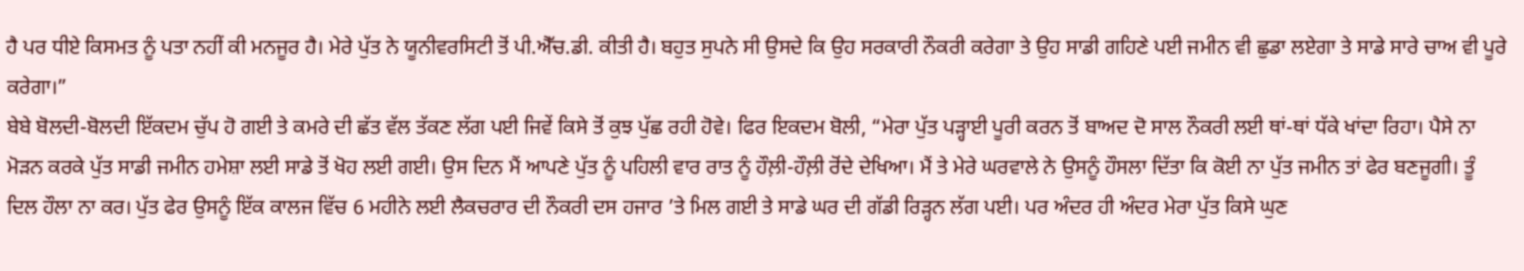ਹੈ ਪਰ ਧੀਏ ਕਿਸਮਤ ਨੂੰ ਪਤਾ ਨਹੀਂ ਕੀ ਮਨਜੂਰ ਹੈ। ਮੇਰੇ ਪੁੱਤ ਨੇ ਯੂਨੀਵਰਸਿਟੀ ਤੋਂ ਪੀ.ਐੱਚ.ਡੀ. ਕੀਤੀ ਹੈ। ਬਹੁਤ ਸੁਪਨੇ ਸੀ ਉਸਦੇ ਕਿ ਉਹ ਸਰਕਾਰੀ ਨੌਕਰੀ ਕਰੇਗਾ ਤੇ ਉਹ ਸਾਡੀ ਗਹਿਣੇ ਪਈ ਜਮੀਨ ਵੀ ਛੁਡਾ ਲਏਗਾ ਤੇ ਸਾਡੇ ਸਾਰੇ ਚਾਅ ਵੀ ਪੂਰੇ ਕਰੇਗਾ।”
ਬੇਬੇ ਬੋਲਦੀ-ਬੋਲਦੀ ਇੱਕਦਮ ਚੁੱਪ ਹੋ ਗਈ ਤੇ ਕਮਰੇ ਦੀ ਛੱਤ ਵੱਲ ਤੱਕਣ ਲੱਗ ਪਈ ਜਿਵੇਂ ਕਿਸੇ ਤੋਂ ਕੁਝ ਪੁੱਛ ਰਹੀ ਹੋਵੇ। ਫਿਰ ਇਕਦਮ ਬੋਲੀ, “ਮੇਰਾ ਪੁੱਤ ਪੜ੍ਹਾਈ ਪੂਰੀ ਕਰਨ ਤੋਂ ਬਾਅਦ ਦੋ ਸਾਲ ਨੌਕਰੀ ਲਈ ਥਾਂ-ਥਾਂ ਧੱਕੇ ਖਾਂਦਾ ਰਿਹਾ। ਪੈਸੇ ਨਾ ਮੋੜਨ ਕਰਕੇ ਪੁੱਤ ਸਾਡੀ ਜਮੀਨ ਹਮੇਸ਼ਾ ਲਈ ਸਾਡੇ ਤੋਂ ਖੋਹ ਲਈ ਗਈ। ਉਸ ਦਿਨ ਮੈਂ ਆਪਣੇ ਪੁੱਤ ਨੂੰ ਪਹਿਲੀ ਵਾਰ ਰਾਤ ਨੂੰ ਹੌਲ਼ੀ-ਹੌਲ਼ੀ ਰੋਂਦੇ ਦੇਖਿਆ। ਮੈਂ ਤੇ ਮੇਰੇ ਘਰਵਾਲੇ ਨੇ ਉਸਨੂੰ ਹੌਸਲਾ ਦਿੱਤਾ ਕਿ ਕੋਈ ਨਾ ਪੁੱਤ ਜਮੀਨ ਤਾਂ ਫੇਰ ਬਣਜੂਗੀ। ਤੂੰ ਦਿਲ ਹੌਲਾ ਨਾ ਕਰ। ਪੁੱਤ ਫੇਰ ਉਸਨੂੰ ਇੱਕ ਕਾਲਜ ਵਿੱਚ 6 ਮਹੀਨੇ ਲਈ ਲੈਕਚਰਾਰ ਦੀ ਨੌਕਰੀ ਦਸ ਹਜਾਰ ’ਤੇ ਮਿਲ ਗਈ ਤੇ ਸਾਡੇ ਘਰ ਦੀ ਗੱਡੀ ਰਿੜ੍ਹਨ ਲੱਗ ਪਈ। ਪਰ ਅੰਦਰ ਹੀ ਅੰਦਰ ਮੇਰਾ ਪੁੱਤ ਕਿਸੇ ਘੁਣ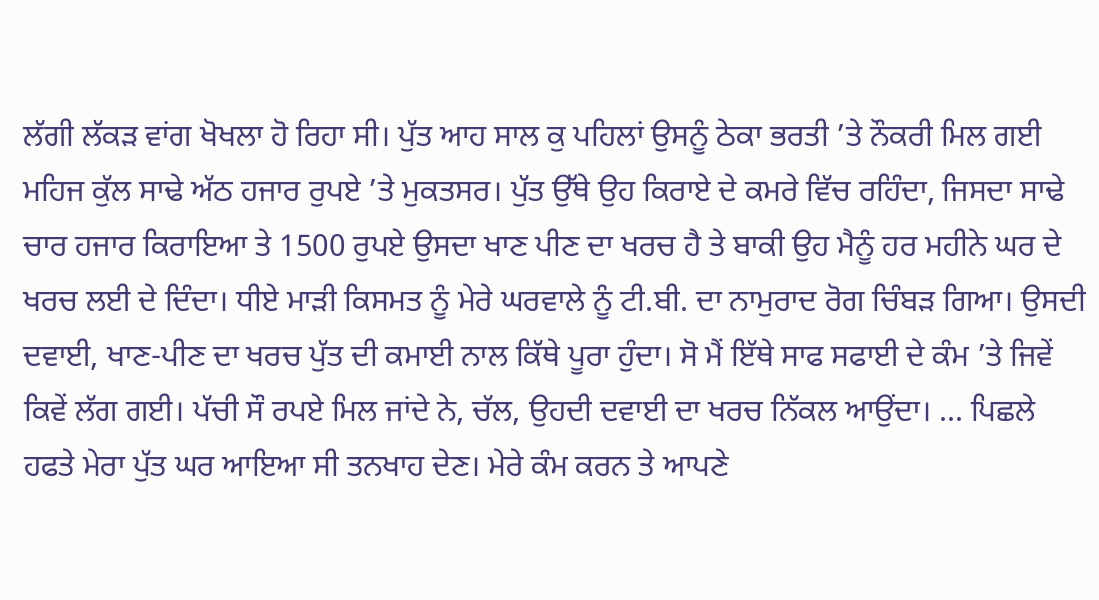ਲੱਗੀ ਲੱਕੜ ਵਾਂਗ ਖੋਖਲਾ ਹੋ ਰਿਹਾ ਸੀ। ਪੁੱਤ ਆਹ ਸਾਲ ਕੁ ਪਹਿਲਾਂ ਉਸਨੂੰ ਠੇਕਾ ਭਰਤੀ ’ਤੇ ਨੌਕਰੀ ਮਿਲ ਗਈ ਮਹਿਜ ਕੁੱਲ ਸਾਢੇ ਅੱਠ ਹਜਾਰ ਰੁਪਏ ’ਤੇ ਮੁਕਤਸਰ। ਪੁੱਤ ਉੱਥੇ ਉਹ ਕਿਰਾਏ ਦੇ ਕਮਰੇ ਵਿੱਚ ਰਹਿੰਦਾ, ਜਿਸਦਾ ਸਾਢੇ ਚਾਰ ਹਜਾਰ ਕਿਰਾਇਆ ਤੇ 1500 ਰੁਪਏ ਉਸਦਾ ਖਾਣ ਪੀਣ ਦਾ ਖਰਚ ਹੈ ਤੇ ਬਾਕੀ ਉਹ ਮੈਨੂੰ ਹਰ ਮਹੀਨੇ ਘਰ ਦੇ ਖਰਚ ਲਈ ਦੇ ਦਿੰਦਾ। ਧੀਏ ਮਾੜੀ ਕਿਸਮਤ ਨੂੰ ਮੇਰੇ ਘਰਵਾਲੇ ਨੂੰ ਟੀ.ਬੀ. ਦਾ ਨਾਮੁਰਾਦ ਰੋਗ ਚਿੰਬੜ ਗਿਆ। ਉਸਦੀ ਦਵਾਈ, ਖਾਣ-ਪੀਣ ਦਾ ਖਰਚ ਪੁੱਤ ਦੀ ਕਮਾਈ ਨਾਲ ਕਿੱਥੇ ਪੂਰਾ ਹੁੰਦਾ। ਸੋ ਮੈਂ ਇੱਥੇ ਸਾਫ ਸਫਾਈ ਦੇ ਕੰਮ ’ਤੇ ਜਿਵੇਂ ਕਿਵੇਂ ਲੱਗ ਗਈ। ਪੱਚੀ ਸੌ ਰਪਏ ਮਿਲ ਜਾਂਦੇ ਨੇ, ਚੱਲ, ਉਹਦੀ ਦਵਾਈ ਦਾ ਖਰਚ ਨਿੱਕਲ ਆਉਂਦਾ। ... ਪਿਛਲੇ ਹਫਤੇ ਮੇਰਾ ਪੁੱਤ ਘਰ ਆਇਆ ਸੀ ਤਨਖਾਹ ਦੇਣ। ਮੇਰੇ ਕੰਮ ਕਰਨ ਤੇ ਆਪਣੇ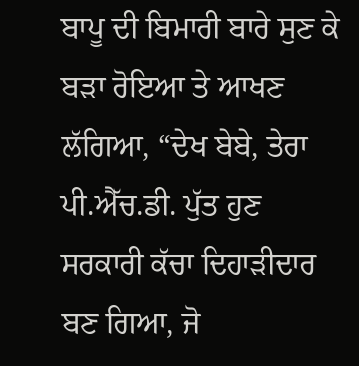ਬਾਪੂ ਦੀ ਬਿਮਾਰੀ ਬਾਰੇ ਸੁਣ ਕੇ ਬੜਾ ਰੋਇਆ ਤੇ ਆਖਣ ਲੱਗਿਆ, “ਦੇਖ ਬੇਬੇ, ਤੇਰਾ ਪੀ.ਐੱਚ.ਡੀ. ਪੁੱਤ ਹੁਣ ਸਰਕਾਰੀ ਕੱਚਾ ਦਿਹਾੜੀਦਾਰ ਬਣ ਗਿਆ, ਜੋ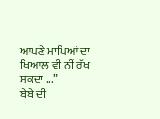ਆਪਣੇ ਮਾਪਿਆਂ ਦਾ ਖਿਆਲ ਵੀ ਨੀਂ ਰੱਖ ਸਕਦਾ ...”
ਬੇਬੇ ਦੀ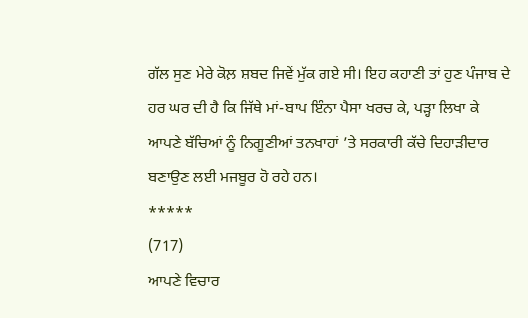ਗੱਲ ਸੁਣ ਮੇਰੇ ਕੋਲ਼ ਸ਼ਬਦ ਜਿਵੇਂ ਮੁੱਕ ਗਏ ਸੀ। ਇਹ ਕਹਾਣੀ ਤਾਂ ਹੁਣ ਪੰਜਾਬ ਦੇ ਹਰ ਘਰ ਦੀ ਹੈ ਕਿ ਜਿੱਥੇ ਮਾਂ-ਬਾਪ ਇੰਨਾ ਪੈਸਾ ਖਰਚ ਕੇ, ਪੜ੍ਹਾ ਲਿਖਾ ਕੇ ਆਪਣੇ ਬੱਚਿਆਂ ਨੂੰ ਨਿਗੂਣੀਆਂ ਤਨਖਾਹਾਂ ’ਤੇ ਸਰਕਾਰੀ ਕੱਚੇ ਦਿਹਾੜੀਦਾਰ ਬਣਾਉਣ ਲਈ ਮਜਬੂਰ ਹੋ ਰਹੇ ਹਨ।
*****
(717)
ਆਪਣੇ ਵਿਚਾਰ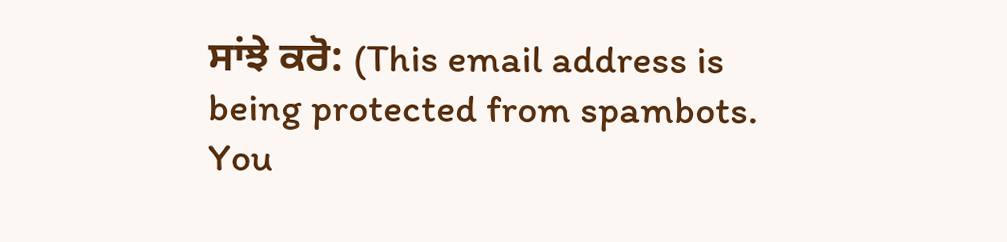ਸਾਂਝੇ ਕਰੋ: (This email address is being protected from spambots. You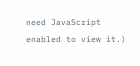need JavaScript enabled to view it.)